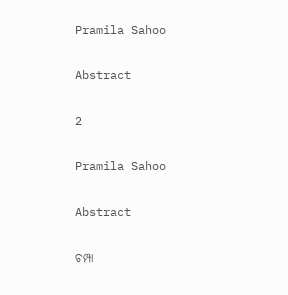Pramila Sahoo

Abstract

2

Pramila Sahoo

Abstract

ଚମ୍ପା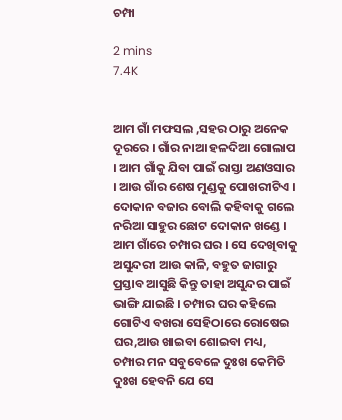ଚମ୍ପା

2 mins
7.4K


ଆମ ଗାଁ ମଫସଲ ,ସହର ଠାରୁ ଅନେକ ଦୂରରେ । ଗାଁର ନାଆ ହଳଦିଆ ଗୋଲାପ । ଆମ ଗାଁକୁ ଯିବା ପାଇଁ ରାସ୍ତା ଅଣଓସାର । ଆଉ ଗାଁର ଶେଷ ମୁଣ୍ଡକୁ ପୋଖରୀଟିଏ । ଦୋକାନ ବଜାର ବୋଲି କହିବାକୁ ଗଲେ ନରିଆ ସାହୁର ଛୋଟ ଦୋକାନ ଖଣ୍ଡେ । ଆମ ଗାଁରେ ଚମ୍ପାର ଘର । ସେ ଦେଖିବାକୁ ଅସୁନ୍ଦରୀ ଆଉ କାଳି, ବହୁତ ଜାଗାରୁ ପ୍ରସ୍ତାବ ଆସୁଛି କିନ୍ତୁ ତାହା ଅସୁନ୍ଦର ପାଇଁ ଭାଙ୍ଗି ଯାଇଛି । ଚମ୍ପାର ଘର କହିଲେ ଗୋଟିଏ ବଖରା ସେହିଠାରେ ରୋଷେଇ ଘର,ଆଉ ଖାଇବା ଶୋଇବା ମଧ୍ୟ, ଚମ୍ପାର ମନ ସବୁବେଳେ ଦୁଃଖ କେମିତି ଦୁଃଖ ହେବନି ଯେ ସେ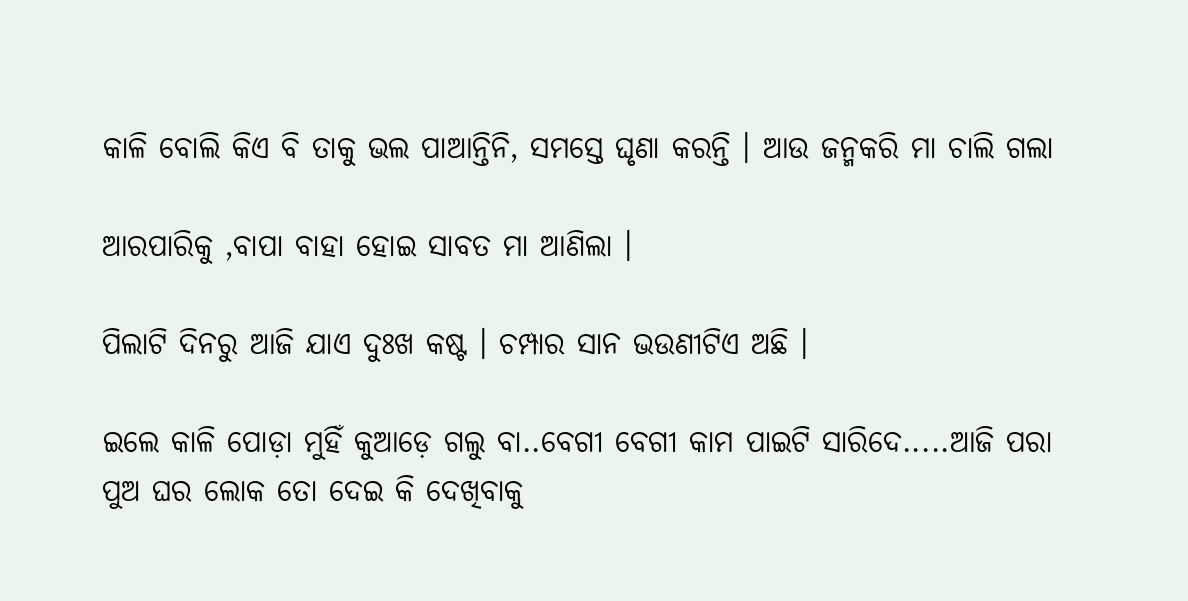କାଳି ବୋଲି କିଏ ବି ତାକୁ ଭଲ ପାଆନ୍ତିନି, ସମସ୍ତେ ଘୃଣା କରନ୍ତି । ଆଉ ଜନ୍ମକରି ମା ଚାଲି ଗଲା

ଆରପାରିକୁ ,ବାପା ବାହା ହୋଇ ସାବତ ମା ଆଣିଲା ।

ପିଲାଟି ଦିନରୁ ଆଜି ଯାଏ ଦୁଃଖ କଷ୍ଟ । ଚମ୍ପାର ସାନ ଭଉଣୀଟିଏ ଅଛି ।

ଇଲେ କାଳି ପୋଡ଼ା ମୁହିଁ କୁଆଡ଼େ ଗଲୁ ବା..ବେଗୀ ବେଗୀ କାମ ପାଇଟି ସାରିଦେ.....ଆଜି ପରା ପୁଅ ଘର ଲୋକ ତୋ ଦେଇ କି ଦେଖିବାକୁ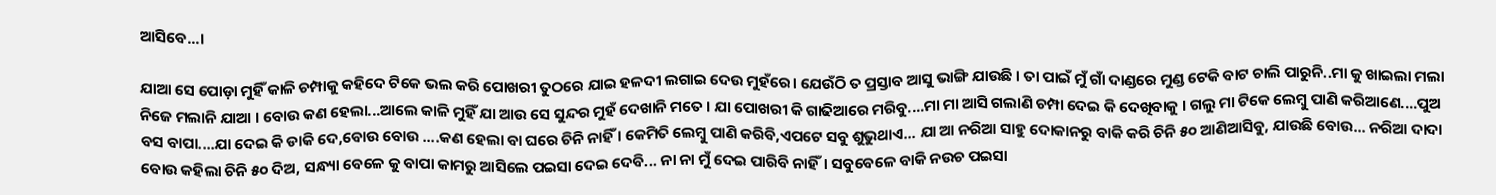ଆସିବେ...।

ଯାଆ ସେ ପୋଡ଼ା ମୁହିଁ କାଳି ଚମ୍ପାକୁ କହିଦେ ଟିକେ ଭଲ କରି ପୋଖରୀ ତୁଠରେ ଯାଇ ହଳଦୀ ଲଗାଇ ଦେଉ ମୁହଁରେ। ଯେଉଁଠି ତ ପ୍ରସ୍ତାବ ଆସୁ ଭାଙ୍ଗି ଯାଉଛି । ତା ପାଇଁ ମୁଁ ଗାଁ ଦାଣ୍ଡରେ ମୁଣ୍ଡ ଟେକି ବାଟ ଚାଲି ପାରୁନି..ମା କୁ ଖାଇଲା ମଲା ନିଜେ ମଲାନି ଯାଆ । ବୋଉ କଣ ହେଲା...ଆଲେ କାଳି ମୁହିଁ ଯା ଆଉ ସେ ସୁନ୍ଦର ମୁହଁ ଦେଖାନି ମତେ । ଯା ପୋଖରୀ କି ଗାଢିଆରେ ମରିବୁ....ମା ମା ଆସି ଗଲାଣି ଚମ୍ପା ଦେଇ କି ଦେଖିବାକୁ । ଗଲୁ ମା ଟିକେ ଲେମ୍ବୁ ପାଣି କରିଆଣେ....ପୁଅ ବସ ବାପା....ଯା ଦେଇ କି ଡାକି ଦେ,ବୋଉ ବୋଉ ....କଣ ହେଲା ବା ଘରେ ଚିନି ନାହିଁ । କେମିତି ଲେମ୍ବୁ ପାଣି କରିବି,ଏପଟେ ସବୁ ଶୁଭୁଥାଏ... ଯା ଆ ନରିଆ ସାହୁ ଦୋକାନରୁ ବାକି କରି ଚିନି ୫୦ ଆଣିଆସିବୁ, ଯାଉଛି ବୋଉ... ନରିଆ ଦାଦା ବୋଉ କହିଲା ଚିନି ୫୦ ଦିଅ, ସନ୍ଧ୍ୟା ବେଳେ କୁ ବାପା କାମରୁ ଆସିଲେ ପଇସା ଦେଇ ଦେବି... ନା ନା ମୁଁ ଦେଇ ପାରିବି ନାହିଁ। ସବୁବେଳେ ବାକି ନଉଚ ପଇସା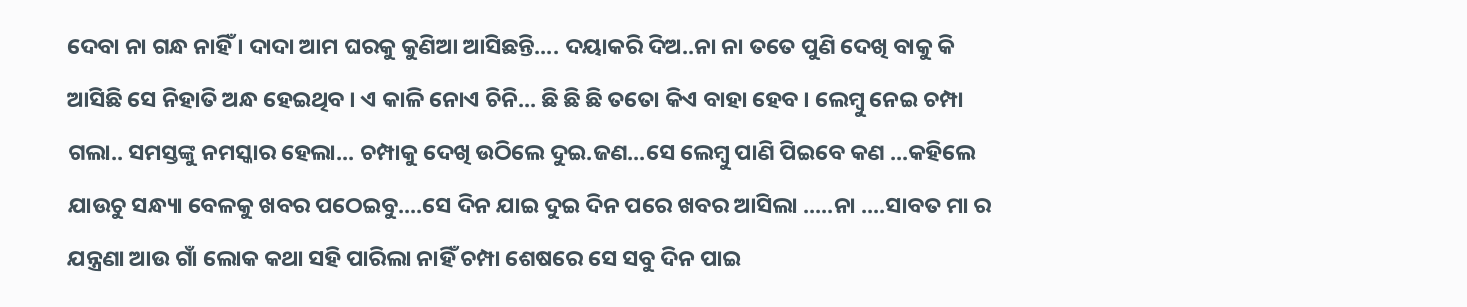ଦେବା ନା ଗନ୍ଧ ନାହିଁ । ଦାଦା ଆମ ଘରକୁ କୁଣିଆ ଆସିଛନ୍ତି.... ଦୟାକରି ଦିଅ..ନା ନା ତତେ ପୁଣି ଦେଖି ବାକୁ କି ଆସିଛି ସେ ନିହାତି ଅନ୍ଧ ହେଇଥିବ । ଏ କାଳି ନୋଏ ଚିନି... ଛି ଛି ଛି ତତୋ କିଏ ବାହା ହେବ । ଲେମ୍ବୁ ନେଇ ଚମ୍ପା ଗଲା.. ସମସ୍ତଙ୍କୁ ନମସ୍କାର ହେଲା... ଚମ୍ପାକୁ ଦେଖି ଉଠିଲେ ଦୁଇ.ଜଣ...ସେ ଲେମ୍ବୁ ପାଣି ପିଇବେ କଣ ...କହିଲେ ଯାଉଚୁ ସନ୍ଧ୍ୟା ବେଳକୁ ଖବର ପଠେଇବୁ....ସେ ଦିନ ଯାଇ ଦୁଇ ଦିନ ପରେ ଖବର ଆସିଲା .....ନା ....ସାବତ ମା ର ଯନ୍ତ୍ରଣା ଆଉ ଗାଁ ଲୋକ କଥା ସହି ପାରିଲା ନାହିଁ ଚମ୍ପା ଶେଷରେ ସେ ସବୁ ଦିନ ପାଇ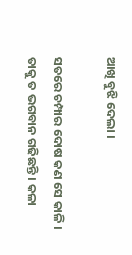ଆଖି ବୁଝି ଦେଲା ।

ସତରେ ଚମ୍ପାର ଦୋଷ କଣ ସେ କାଳି । ତାକୁ ତ ଭଗବାନ ଗଢିଛନ୍ତି । କଳା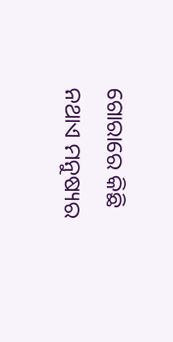ଗୋରାରେ କିଛି ନଥାଏ ମନୁଷ୍ୟର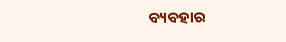ବ୍ୟବହାର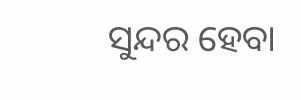ସୁନ୍ଦର ହେବା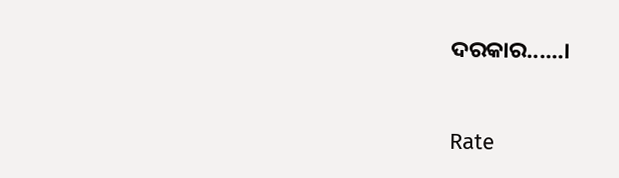ଦରକାର......।


Rate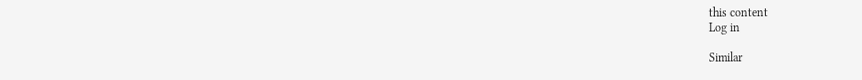this content
Log in

Similar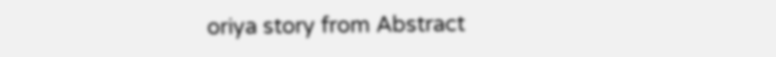oriya story from Abstract